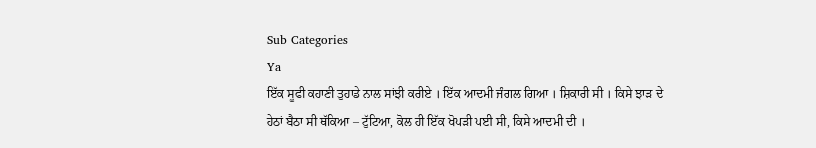Sub Categories
Ya
ਇੱਕ ਸੂਫੀ ਕਹਾਣੀ ਤੁਹਾਡੇ ਨਾਲ ਸਾਂਝੀ ਕਰੀਏ । ਇੱਕ ਆਦਮੀ ਜੰਗਲ ਗਿਆ । ਸ਼ਿਕਾਰੀ ਸੀ । ਕਿਸੇ ਝਾੜ ਦੇ ਹੇਠਾਂ ਬੈਠਾ ਸੀ ਥੱਕਿਆ – ਟੁੱਟਿਆ, ਕੋਲ ਹੀ ਇੱਕ ਖੋਪੜੀ ਪਈ ਸੀ, ਕਿਸੇ ਆਦਮੀ ਦੀ ।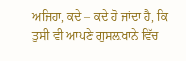ਅਜਿਹਾ, ਕਦੇ – ਕਦੇ ਹੋ ਜਾਂਦਾ ਹੈ, ਕਿ ਤੁਸੀ ਵੀ ਆਪਣੇ ਗੁਸਲ਼ਖਾਨੇ ਵਿੱਚ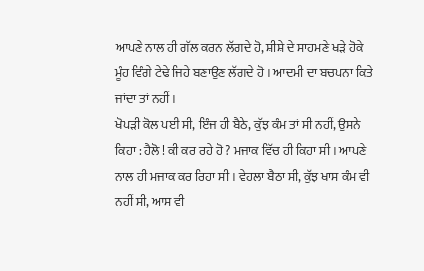ਆਪਣੇ ਨਾਲ ਹੀ ਗੱਲ ਕਰਨ ਲੱਗਦੇ ਹੋ, ਸ਼ੀਸ਼ੇ ਦੇ ਸਾਹਮਣੇ ਖੜੇ ਹੋਕੇ ਮੂੰਹ ਵਿੰਗੇ ਟੇਢੇ ਜਿਹੇ ਬਣਾਉਣ ਲੱਗਦੇ ਹੋ । ਆਦਮੀ ਦਾ ਬਚਪਨਾ ਕਿਤੇ ਜਾਂਦਾ ਤਾਂ ਨਹੀਂ ।
ਖੋਪੜੀ ਕੋਲ ਪਈ ਸੀ, ਇੰਜ ਹੀ ਬੈਠੇ, ਕੁੱਝ ਕੰਮ ਤਾਂ ਸੀ ਨਹੀਂ, ਉਸਨੇ ਕਿਹਾ : ਹੈਲੋ ! ਕੀ ਕਰ ਰਹੇ ਹੋ ? ਮਜਾਕ ਵਿੱਚ ਹੀ ਕਿਹਾ ਸੀ । ਆਪਣੇ ਨਾਲ ਹੀ ਮਜਾਕ ਕਰ ਰਿਹਾ ਸੀ । ਵੇਹਲਾ ਬੈਠਾ ਸੀ, ਕੁੱਝ ਖਾਸ ਕੰਮ ਵੀ ਨਹੀਂ ਸੀ, ਆਸ ਵੀ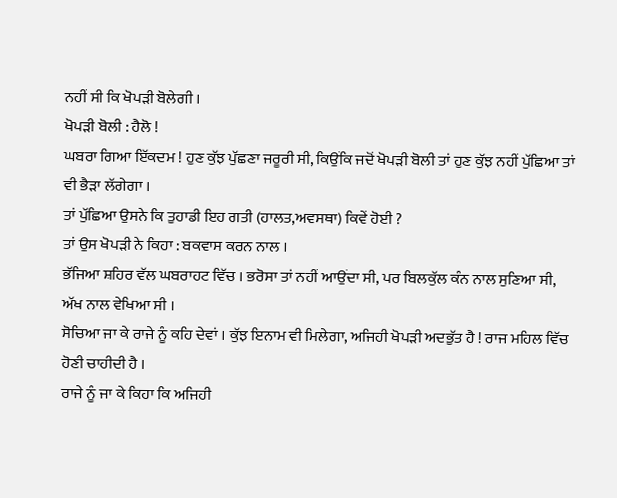ਨਹੀਂ ਸੀ ਕਿ ਖੋਪੜੀ ਬੋਲੇਗੀ ।
ਖੋਪੜੀ ਬੋਲੀ : ਹੈਲੋ !
ਘਬਰਾ ਗਿਆ ਇੱਕਦਮ ! ਹੁਣ ਕੁੱਝ ਪੁੱਛਣਾ ਜਰੂਰੀ ਸੀ, ਕਿਉਂਕਿ ਜਦੋਂ ਖੋਪੜੀ ਬੋਲੀ ਤਾਂ ਹੁਣ ਕੁੱਝ ਨਹੀਂ ਪੁੱਛਿਆ ਤਾਂ ਵੀ ਭੈੜਾ ਲੱਗੇਗਾ ।
ਤਾਂ ਪੁੱਛਿਆ ਉਸਨੇ ਕਿ ਤੁਹਾਡੀ ਇਹ ਗਤੀ (ਹਾਲਤ,ਅਵਸਥਾ) ਕਿਵੇਂ ਹੋਈ ?
ਤਾਂ ਉਸ ਖੋਪੜੀ ਨੇ ਕਿਹਾ : ਬਕਵਾਸ ਕਰਨ ਨਾਲ ।
ਭੱਜਿਆ ਸ਼ਹਿਰ ਵੱਲ ਘਬਰਾਹਟ ਵਿੱਚ । ਭਰੋਸਾ ਤਾਂ ਨਹੀਂ ਆਉਂਦਾ ਸੀ, ਪਰ ਬਿਲਕੁੱਲ ਕੰਨ ਨਾਲ ਸੁਣਿਆ ਸੀ, ਅੱਖ ਨਾਲ ਵੇਖਿਆ ਸੀ ।
ਸੋਚਿਆ ਜਾ ਕੇ ਰਾਜੇ ਨੂੰ ਕਹਿ ਦੇਵਾਂ । ਕੁੱਝ ਇਨਾਮ ਵੀ ਮਿਲੇਗਾ, ਅਜਿਹੀ ਖੋਪੜੀ ਅਦਭੁੱਤ ਹੈ ! ਰਾਜ ਮਹਿਲ ਵਿੱਚ ਹੋਣੀ ਚਾਹੀਦੀ ਹੈ ।
ਰਾਜੇ ਨੂੰ ਜਾ ਕੇ ਕਿਹਾ ਕਿ ਅਜਿਹੀ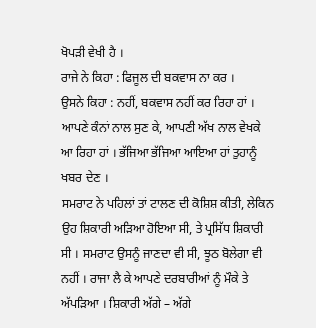ਖੋਪੜੀ ਵੇਖੀ ਹੈ ।
ਰਾਜੇ ਨੇ ਕਿਹਾ : ਫਿਜੂਲ ਦੀ ਬਕਵਾਸ ਨਾ ਕਰ ।
ਉਸਨੇ ਕਿਹਾ : ਨਹੀਂ, ਬਕਵਾਸ ਨਹੀਂ ਕਰ ਰਿਹਾ ਹਾਂ । ਆਪਣੇ ਕੰਨਾਂ ਨਾਲ ਸੁਣ ਕੇ, ਆਪਣੀ ਅੱਖ ਨਾਲ ਵੇਖਕੇ ਆ ਰਿਹਾ ਹਾਂ । ਭੱਜਿਆ ਭੱਜਿਆ ਆਇਆ ਹਾਂ ਤੁਹਾਨੂੰ ਖਬਰ ਦੇਣ ।
ਸਮਰਾਟ ਨੇ ਪਹਿਲਾਂ ਤਾਂ ਟਾਲਣ ਦੀ ਕੋਸ਼ਿਸ਼ ਕੀਤੀ, ਲੇਕਿਨ ਉਹ ਸ਼ਿਕਾਰੀ ਅੜਿਆ ਹੋਇਆ ਸੀ, ਤੇ ਪ੍ਰਸਿੱਧ ਸ਼ਿਕਾਰੀ ਸੀ । ਸਮਰਾਟ ਉਸਨੂੰ ਜਾਣਦਾ ਵੀ ਸੀ, ਝੂਠ ਬੋਲੇਗਾ ਵੀ ਨਹੀਂ । ਰਾਜਾ ਲੈ ਕੇ ਆਪਣੇ ਦਰਬਾਰੀਆਂ ਨੂੰ ਮੌਕੇ ਤੇ ਅੱਪੜਿਆ । ਸ਼ਿਕਾਰੀ ਅੱਗੇ – ਅੱਗੇ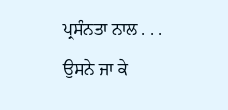ਪ੍ਰਸੰਨਤਾ ਨਾਲ . . .
ਉਸਨੇ ਜਾ ਕੇ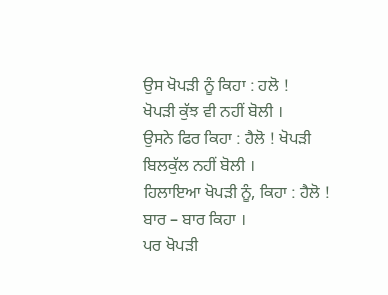ਉਸ ਖੋਪੜੀ ਨੂੰ ਕਿਹਾ : ਹਲੋ !
ਖੋਪੜੀ ਕੁੱਝ ਵੀ ਨਹੀਂ ਬੋਲੀ ।
ਉਸਨੇ ਫਿਰ ਕਿਹਾ : ਹੈਲੋ ! ਖੋਪੜੀ ਬਿਲਕੁੱਲ ਨਹੀਂ ਬੋਲੀ ।
ਹਿਲਾਇਆ ਖੋਪੜੀ ਨੂੰ, ਕਿਹਾ : ਹੈਲੋ !
ਬਾਰ – ਬਾਰ ਕਿਹਾ ।
ਪਰ ਖੋਪੜੀ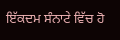ਇੱਕਦਮ ਸੰਨਾਟੇ ਵਿੱਚ ਹੋ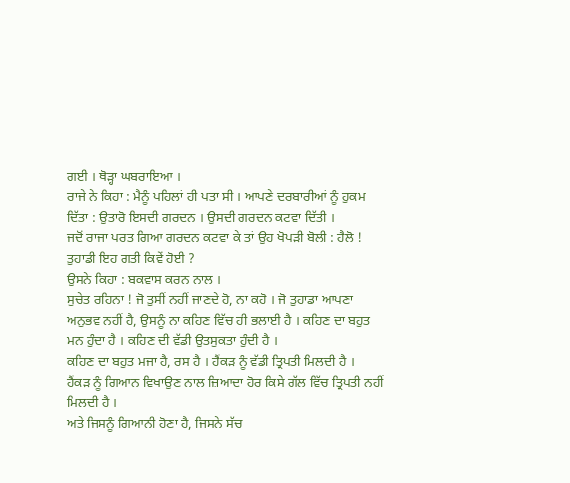ਗਈ । ਥੋੜ੍ਹਾ ਘਬਰਾਇਆ ।
ਰਾਜੇ ਨੇ ਕਿਹਾ : ਮੈਨੂੰ ਪਹਿਲਾਂ ਹੀ ਪਤਾ ਸੀ । ਆਪਣੇ ਦਰਬਾਰੀਆਂ ਨੂੰ ਹੁਕਮ ਦਿੱਤਾ : ਉਤਾਰੋ ਇਸਦੀ ਗਰਦਨ । ਉਸਦੀ ਗਰਦਨ ਕਟਵਾ ਦਿੱਤੀ ।
ਜਦੋਂ ਰਾਜਾ ਪਰਤ ਗਿਆ ਗਰਦਨ ਕਟਵਾ ਕੇ ਤਾਂ ਉਹ ਖੋਪੜੀ ਬੋਲੀ : ਹੈਲੋ ! ਤੁਹਾਡੀ ਇਹ ਗਤੀ ਕਿਵੇਂ ਹੋਈ ?
ਉਸਨੇ ਕਿਹਾ : ਬਕਵਾਸ ਕਰਨ ਨਾਲ ।
ਸੁਚੇਤ ਰਹਿਨਾ ! ਜੋ ਤੁਸੀਂ ਨਹੀਂ ਜਾਣਦੇ ਹੋ, ਨਾ ਕਹੋ । ਜੋ ਤੁਹਾਡਾ ਆਪਣਾ ਅਨੁਭਵ ਨਹੀਂ ਹੈ, ਉਸਨੂੰ ਨਾ ਕਹਿਣ ਵਿੱਚ ਹੀ ਭਲਾਈ ਹੈ । ਕਹਿਣ ਦਾ ਬਹੁਤ ਮਨ ਹੁੰਦਾ ਹੈ । ਕਹਿਣ ਦੀ ਵੱਡੀ ਉਤਸੁਕਤਾ ਹੁੰਦੀ ਹੈ ।
ਕਹਿਣ ਦਾ ਬਹੁਤ ਮਜਾ ਹੈ, ਰਸ ਹੈ । ਹੈਂਕੜ ਨੂੰ ਵੱਡੀ ਤ੍ਰਿਪਤੀ ਮਿਲਦੀ ਹੈ ।
ਹੈਂਕੜ ਨੂੰ ਗਿਆਨ ਵਿਖਾਉਣ ਨਾਲ ਜ਼ਿਆਦਾ ਹੋਰ ਕਿਸੇ ਗੱਲ ਵਿੱਚ ਤ੍ਰਿਪਤੀ ਨਹੀਂ ਮਿਲਦੀ ਹੈ ।
ਅਤੇ ਜਿਸਨੂੰ ਗਿਆਨੀ ਹੋਣਾ ਹੈ, ਜਿਸਨੇ ਸੱਚ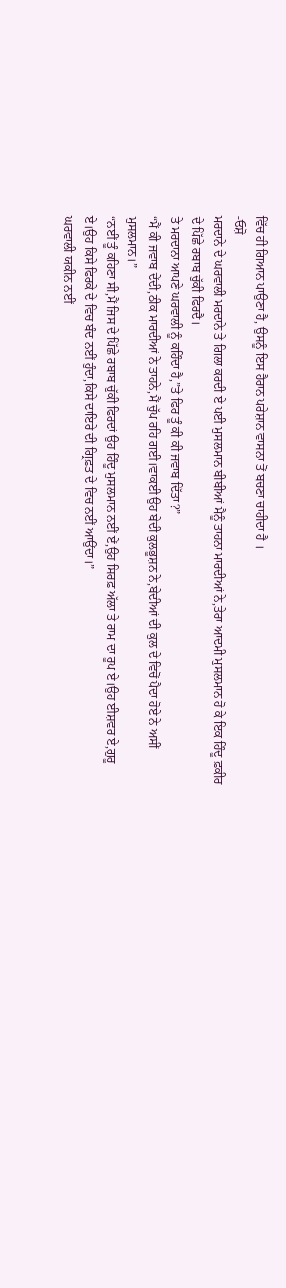ਵਿੱਚ ਹੀ ਗਿਆਨ ਪਾਉਣਾ ਹੈ, ਉਸਨੂੰ ਇਸ ਹੈਰਾਨ ਪਰੇਸ਼ਾਨ ਵਾਸਨਾ ਤੋਂ ਬਚਣਾ ਚਾਹੀਦਾ ਹੈ ।
-ਓਸ਼ੋ
ਮਰਦਾਨੇ ਦੇ ਘਰਵਾਲੀ ਮਰਦਾਨੇ ਤੇ ਗਿਲਾ ਕਰਦੀ ਏ ਪਈ ਮੁਸਲਮਾਨ ਬੀਬੀਆਂ ਮੈਨੂੰ ਤਾਹਨਾ ਮਾਰਦੀਆਂ ਨੇ,ਤੇਰਾ ਆਦਮੀ ਮੁਸਲਮਾਨ ਹੋ ਕੇ ਇਕ ਹਿੰਦੂ ਫ਼ਕੀਰ ਦੇ ਪਿੱਛੇ ਰਬਾਬ ਚੁੱਕੀ ਫਿਰਦੈ।
ਤੇ ਮਰਦਾਨਾ ਆਪਣੇ ਘਰਵਾਲੀ ਨੂੰ ਕਹਿੰਦਾ ਹੈ,”ਤੇ ਫਿਰ ਤੂੰ ਕੀ ਕੀ ਜਵਾਬ ਦਿੱਤਾ?”
“ਮੈਂ ਕੀ ਜਵਾਬ ਦੇਂਦੀ,ਠੀਕ ਮਾਰਦੀਆਂ ਨੇ ਤਾਹਨੇ,ਮੈਂ ਚੁੱਪ ਰਹਿ ਗਈ।ਵਾਕਈ ਉਹ ਬੇਦੀ ਕੁਲਭੂਸ਼ਨ ਨੇ,ਬੇਦੀਆਂ ਦੀ ਕੁਲ ਦੇ ਵਿਚੋਂ ਪੈਦਾ ਹੋਏ ਨੇ ਅਸੀਂ ਮੁਸਲਮਾਨ।”
“ਨਈਂ ਤੂੰ ਕਹਿਣਾ ਸੀ,ਮੈਂ ਜਿਸ ਦੇ ਪਿੱਛੇ ਰਬਾਬ ਚੁੱਕੀ ਫਿਰਦਾਂ ਉਹ ਹਿੰਦੂ ਮੁਸਲਮਾਨ ਨਈਂ ਏਂ,ਉਹ ਸਿਰਫ਼ ਅੱਲਾ ਤੇ ਰਾਮ ਦਾ ਰੂਪ ਏ।ਉਹ ਈਸ਼ਵਰ ਏ,ਗੁਰੂ ਏ।ਉਹ ਕਿਸੇ ਫਿਰਕੇ ਦੇ ਵਿਚ ਬੰਦ ਨਈਂ ਹੁੰਦਾ,ਕਿਸੇ ਦਾਇਰੇ ਦੀ ਗ੍ਰਿਫ਼ਤ ਦੇ ਵਿਚ ਨਈਂ ਆਉਂਦਾ।”
ਘਰਵਾਲੀ ਯਕੀਨ ਨਈਂ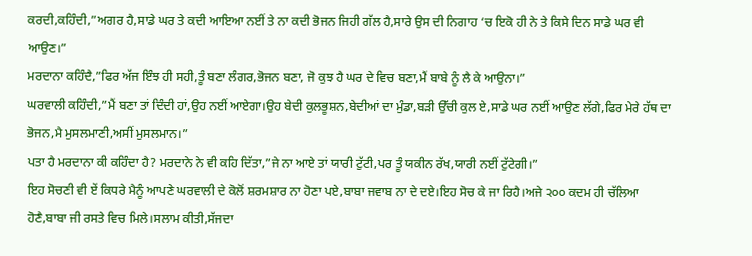ਕਰਦੀ,ਕਹਿੰਦੀ,”ਅਗਰ ਹੈ,ਸਾਡੇ ਘਰ ਤੇ ਕਦੀ ਆਇਆ ਨਈਂ ਤੇ ਨਾ ਕਦੀ ਭੋਜਨ ਜਿਹੀ ਗੱਲ ਹੈ,ਸਾਰੇ ਉਸ ਦੀ ਨਿਗਾਹ ‘ਚ ਇਕੋ ਹੀ ਨੇ ਤੇ ਕਿਸੇ ਦਿਨ ਸਾਡੇ ਘਰ ਵੀ ਆਉਣ।”
ਮਰਦਾਨਾ ਕਹਿੰਦੈ,”ਫਿਰ ਅੱਜ ਇੰਝ ਹੀ ਸਹੀ,ਤੂੰ ਬਣਾ ਲੰਗਰ,ਭੋਜਨ ਬਣਾ, ਜੋ ਕੁਝ ਹੈ ਘਰ ਦੇ ਵਿਚ ਬਣਾ,ਮੈਂ ਬਾਬੇ ਨੂੰ ਲੈ ਕੇ ਆਉਨਾ।”
ਘਰਵਾਲੀ ਕਹਿੰਦੀ,”ਮੈਂ ਬਣਾ ਤਾਂ ਦਿੰਦੀ ਹਾਂ,ਉਹ ਨਈਂ ਆਏਗਾ।ਉਹ ਬੇਦੀ ਕੁਲਭੂਸ਼ਨ,ਬੇਦੀਆਂ ਦਾ ਮੁੰਡਾ,ਬੜੀ ਉੱਚੀ ਕੁਲ ਏ,ਸਾਡੇ ਘਰ ਨਈਂ ਆਉਣ ਲੱਗੇ,ਫਿਰ ਮੇਰੇ ਹੱਥ ਦਾ ਭੋਜਨ,ਮੈ ਮੁਸਲਮਾਣੀ,ਅਸੀਂ ਮੁਸਲਮਾਨ।”
ਪਤਾ ਹੈ ਮਰਦਾਨਾ ਕੀ ਕਹਿੰਦਾ ਹੈ? ਮਰਦਾਨੇ ਨੇ ਵੀ ਕਹਿ ਦਿੱਤਾ,”ਜੇ ਨਾ ਆਏ ਤਾਂ ਯਾਰੀ ਟੁੱਟੀ,ਪਰ ਤੂੰ ਯਕੀਨ ਰੱਖ,ਯਾਰੀ ਨਈਂ ਟੁੱਟੇਗੀ।”
ਇਹ ਸੋਚਣੀ ਵੀ ਏਂ ਕਿਧਰੇ ਮੈਨੂੰ ਆਪਣੇ ਘਰਵਾਲੀ ਦੇ ਕੋਲੋਂ ਸ਼ਰਮਸ਼ਾਰ ਨਾ ਹੋਣਾ ਪਏ,ਬਾਬਾ ਜਵਾਬ ਨਾ ਦੇ ਦਏ।ਇਹ ਸੋਚ ਕੇ ਜਾ ਰਿਹੈ।ਅਜੇ ੨੦੦ ਕਦਮ ਹੀ ਚੱਲਿਆ ਹੋਣੈ,ਬਾਬਾ ਜੀ ਰਸਤੇ ਵਿਚ ਮਿਲੇ।ਸਲਾਮ ਕੀਤੀ,ਸੱਜਦਾ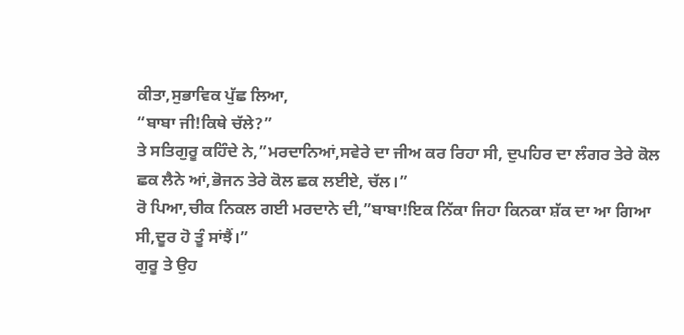ਕੀਤਾ,ਸੁਭਾਵਿਕ ਪੁੱਛ ਲਿਆ,
“ਬਾਬਾ ਜੀ!ਕਿਥੇ ਚੱਲੇ?”
ਤੇ ਸਤਿਗੁਰੂ ਕਹਿੰਦੇ ਨੇ,”ਮਰਦਾਨਿਆਂ,ਸਵੇਰੇ ਦਾ ਜੀਅ ਕਰ ਰਿਹਾ ਸੀ, ਦੁਪਹਿਰ ਦਾ ਲੰਗਰ ਤੇਰੇ ਕੋਲ ਛਕ ਲੈਨੇ ਆਂ,ਭੋਜਨ ਤੇਰੇ ਕੋਲ ਛਕ ਲਈਏ, ਚੱਲ।”
ਰੋ ਪਿਆ,ਚੀਕ ਨਿਕਲ ਗਈ ਮਰਦਾਨੇ ਦੀ,”ਬਾਬਾ!ਇਕ ਨਿੱਕਾ ਜਿਹਾ ਕਿਨਕਾ ਸ਼ੱਕ ਦਾ ਆ ਗਿਆ ਸੀ,ਦੂਰ ਹੋ ਤੂੰ ਸਾਂਝੈਂ।”
ਗੁਰੂ ਤੇ ਉਹ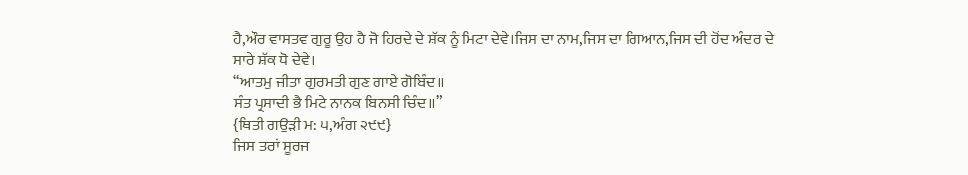ਹੈ,ਔਰ ਵਾਸਤਵ ਗੁਰੂ ਉਹ ਹੈ ਜੋ ਹਿਰਦੇ ਦੇ ਸ਼ੱਕ ਨੂੰ ਮਿਟਾ ਦੇਵੇ।ਜਿਸ ਦਾ ਨਾਮ,ਜਿਸ ਦਾ ਗਿਆਨ,ਜਿਸ ਦੀ ਹੋਂਦ ਅੰਦਰ ਦੇ ਸਾਰੇ ਸ਼ੱਕ ਧੋ ਦੇਵੇ।
“ਆਤਮੁ ਜੀਤਾ ਗੁਰਮਤੀ ਗੁਣ ਗਾਏ ਗੋਬਿੰਦ॥
ਸੰਤ ਪ੍ਰਸਾਦੀ ਭੈ ਮਿਟੇ ਨਾਨਕ ਬਿਨਸੀ ਚਿੰਦ॥”
{ਥਿਤੀ ਗਉੜੀ ਮ: ੫,ਅੰਗ ੨੯੯}
ਜਿਸ ਤਰਾਂ ਸੂਰਜ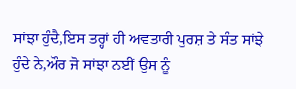ਸਾਂਝਾ ਹੁੰਦੈ,ਇਸ ਤਰ੍ਹਾਂ ਹੀ ਅਵਤਾਰੀ ਪੁਰਸ਼ ਤੇ ਸੰਤ ਸਾਂਝੇ ਹੁੰਦੇ ਨੇ,ਔਰ ਜੋ ਸਾਂਝਾ ਨਈਂ ਉਸ ਨੂੰ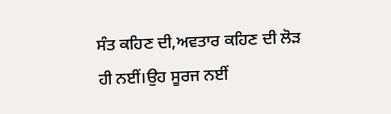ਸੰਤ ਕਹਿਣ ਦੀ,ਅਵਤਾਰ ਕਹਿਣ ਦੀ ਲੋੜ ਹੀ ਨਈਂ।ਉਹ ਸੂਰਜ ਨਈਂ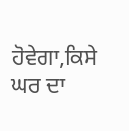ਹੋਵੇਗਾ,ਕਿਸੇ ਘਰ ਦਾ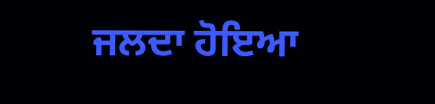ਜਲਦਾ ਹੋਇਆ